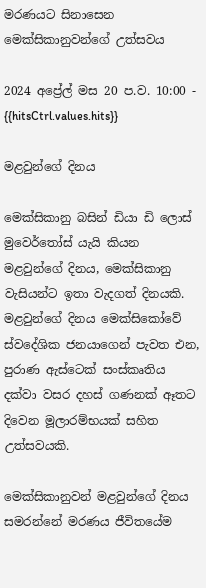මරණයට සිනාසෙන මෙක්සිකානුවන්ගේ උත්සවය

2024 අප්‍රේල් මස 20 ප.ව. 10:00 - {{hitsCtrl.values.hits}}

මළවුන්ගේ දිනය

මෙක්සිකානු බසින් ඩියා ඩි ලොස් මුවෙර්තෝස් යැයි කියන මළවුන්ගේ දිනය, මෙක්සිකානු වැසියන්ට ඉතා වැදගත් දිනයකි. මළවුන්ගේ දිනය මෙක්සිකෝවේ ස්වදේශික ජනයාගෙන් පැවත එන, පුරාණ ඇස්ටෙක් සංස්කෘතිය දක්වා වසර දහස් ගණනක් ඈතට දිවෙන මූලාරම්භයක් සහිත උත්සවයකි.

මෙක්සිකානුවන් මළවුන්ගේ දිනය සමරන්නේ මරණය ජීවිතයේම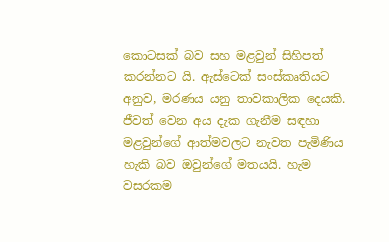කොටසක් බව සහ මළවුන් සිහිපත් කරන්නට යි. ඇස්ටෙක් සංස්කෘතියට අනුව, මරණය යනු තාවකාලික දෙයකි. ජීවත් වෙන අය දැක ගැනීම සඳහා මළවුන්ගේ ආත්මවලට නැවත පැමිණිය හැකි බව ඔවුන්ගේ මතයයි. හැම වසරකම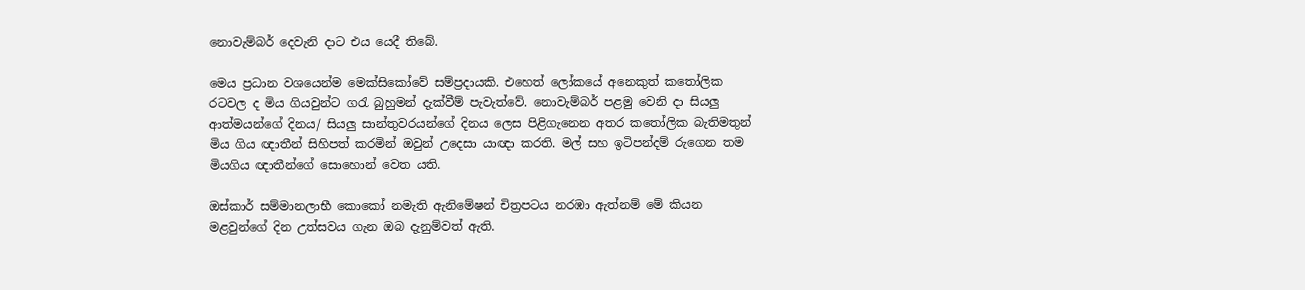නොවැම්බර් දෙවැනි දාට එය යෙදී තිබේ.

මෙය ප්‍රධාන වශයෙන්ම මෙක්සිකෝවේ සම්ප්‍රදායකි. එහෙත් ලෝකයේ අනෙකුත් කතෝලික රටවල ද මිය ගියවුන්ට ගරැ බුහුමන් දැක්වීම් පැවැත්වේ. නොවැම්බර් පළමු වෙනි දා සියලු ආත්මයන්ගේ දිනය/ සියලු සාන්තුවරයන්ගේ දිනය ලෙස පිළිගැනෙන අතර කතෝලික බැතිමතුන් මිය ගිය ඥාතීන් සිහිපත් කරමින් ඔවුන් උදෙසා යාඥා කරති. මල් සහ ඉටිපන්දම් රුගෙන තම මියගිය ඥාතීන්ගේ සොහොන් වෙත යති.

ඔස්කාර් සම්මානලාභී කොකෝ නමැති ඇනිමේෂන් චිත්‍රපටය නරඹා ඇත්නම් මේ කියන මළවුන්ගේ දින උත්සවය ගැන ඔබ දැනුම්වත් ඇති.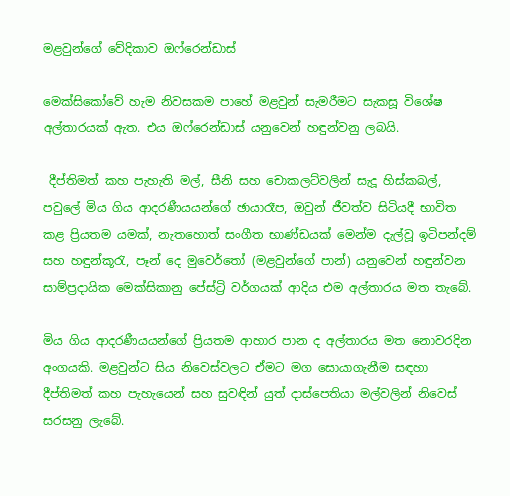මළවුන්ගේ වේදිකාව ඔෆ්රෙන්ඩාස්

මෙක්සිකෝවේ හැම නිවසකම පාහේ මළවුන් සැමරීමට සැකසූ විශේෂ අල්තාරයක් ඇත. එය ඔෆ්රෙන්ඩාස් යනුවෙන් හඳුන්වනු ලබයි.

 දීප්තිමත් කහ පැහැති මල්, සීනි සහ චොකලට්වලින් සැදූ හිස්කබල්, පවුලේ මිය ගිය ආදරණීයයන්ගේ ඡායාරෑප, ඔවුන් ජීවත්ව සිටියදී භාවිත කළ ප්‍රියතම යමක්, නැතහොත් සංගීත භාණ්ඩයක් මෙන්ම දැල්වූ ඉටිපන්දම් සහ හඳුන්කූරැ, පෑන් දෙ මුවෙර්තෝ (මළවුන්ගේ පාන්) යනුවෙන් හඳුන්වන සාම්ප්‍රදායික මෙක්සිකානු පේස්ට්‍රි වර්ගයක් ආදිය එම අල්තාරය මත තැබේ.

මිය ගිය ආදරණීයයන්ගේ ප්‍රියතම ආහාර පාන ද අල්තාරය මත නොවරදින අංගයකි. මළවුන්ට සිය නිවෙස්වලට ඒමට මග සොයාගැනීම සඳහා දීප්තිමත් කහ පැහැයෙන් සහ සුවඳින් යුත් දාස්පෙතියා මල්වලින් නිවෙස් සරසනු ලැබේ.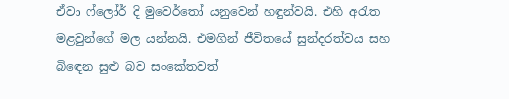ඒවා ෆ්ලෝර් දි මුවෙර්තෝ යනුවෙන් හඳුන්වයි. එහි අරැත මළවුන්ගේ මල යන්නයි. එමගින් ජීවිතයේ සුන්දරත්වය සහ බිඳෙන සුළු බව සංකේතවත්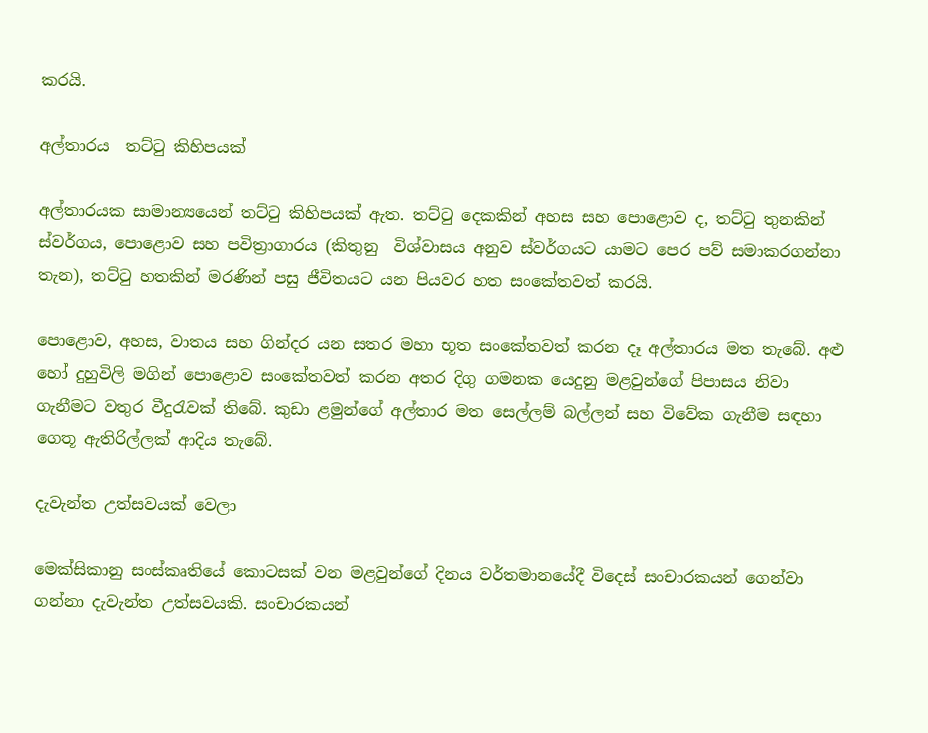කරයි.

අල්තාරය  තට්ටු කිහිපයක්

අල්තාරයක සාමාන්‍යයෙන් තට්ටු කිහිපයක් ඇත. තට්ටු දෙකකින් අහස සහ පොළොව ද, තට්ටු තුනකින් ස්වර්ගය, පොළොව සහ පවිත්‍රාගාරය (කිතුනු  විශ්වාසය අනුව ස්වර්ගයට යාමට පෙර පව් සමාකරගන්නා තැන), තට්ටු හතකින් මරණින් පසු ජීවිතයට යන පියවර හත සංකේතවත් කරයි.

පොළොව, අහස, වාතය සහ ගින්දර යන සතර මහා භූත සංකේතවත් කරන දෑ අල්තාරය මත තැබේ. අළු හෝ දුහුවිලි මගින් පොළොව සංකේතවත් කරන අතර දිගු ගමනක යෙදුනු මළවුන්ගේ පිපාසය නිවා ගැනීමට වතුර වීදුරැවක් තිබේ. කුඩා ළමුන්ගේ අල්තාර මත සෙල්ලම් බල්ලන් සහ විවේක ගැනීම සඳහා ගෙතූ ඇතිරිල්ලක් ආදිය තැබේ.

දැවැන්ත උත්සවයක් වෙලා

මෙක්සිකානු සංස්කෘතියේ කොටසක් වන මළවුන්ගේ දිනය වර්තමානයේදී විදෙස් සංචාරකයන් ගෙන්වා ගන්නා දැවැන්ත උත්සවයකි. සංචාරකයන්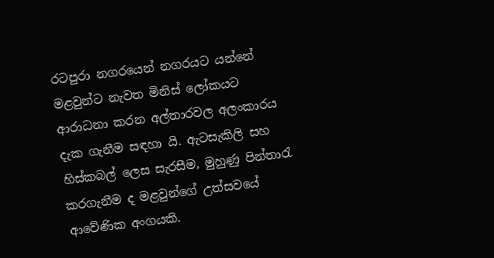රටපුරා නගරයෙන් නගරයට යන්නේ මළවුන්ට නැවත මිනිස් ලෝකයට ආරාධනා කරන අල්තාරවල අලංකාරය දැක ගැනීම සඳහා යි. ඇටසැකිලි සහ හිස්කබල් ලෙස සැරසීම, මුහුණු පින්තාරැ කරගැනීම ද මළවුන්ගේ උත්සවයේ ආවේණික අංගයකි.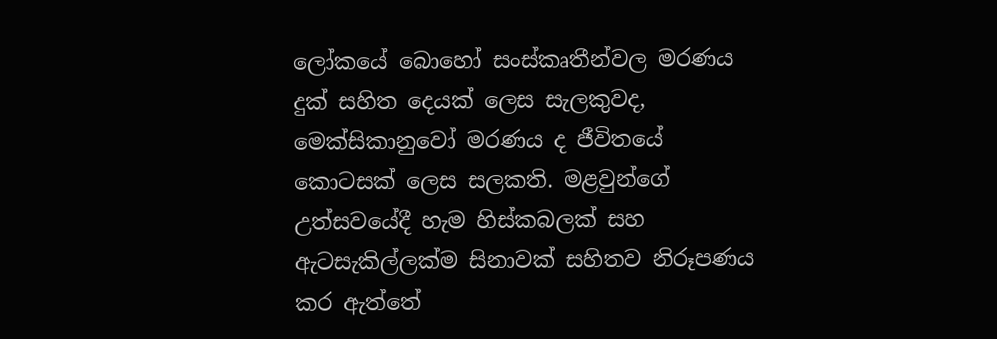ලෝකයේ බොහෝ සංස්කෘතීන්වල මරණය දුක් සහිත දෙයක් ලෙස සැලකුවද, මෙක්සිකානුවෝ මරණය ද ජීවිතයේ කොටසක් ලෙස සලකති. මළවුන්ගේ උත්සවයේදී හැම හිස්කබලක් සහ ඇටසැකිල්ලක්ම සිනාවක් සහිතව නිරූපණය කර ඇත්තේ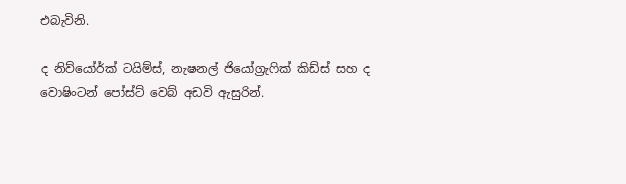එබැවිනි.

ද නිව්යෝර්ක් ටයිම්ස්, නැෂනල් ජියෝග්‍රැෆික් කිඩ්ස් සහ ද වොෂිංටන් පෝස්ට් වෙබ් අඩවි ඇසුරින්.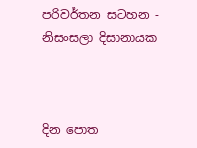පරිවර්තන සටහන - නිසංසලා දිසානායක



දින පොත